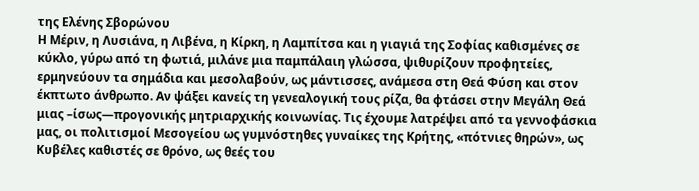της Ελένης Σβορώνου
Η Μέριν, η Λυσιάνα, η Λιβένα, η Κίρκη, η Λαμπίτσα και η γιαγιά της Σοφίας καθισμένες σε κύκλο, γύρω από τη φωτιά, μιλάνε μια παμπάλαιη γλώσσα, ψιθυρίζουν προφητείες, ερμηνεύουν τα σημάδια και μεσολαβούν, ως μάντισσες, ανάμεσα στη Θεά Φύση και στον έκπτωτο άνθρωπο. Αν ψάξει κανείς τη γενεαλογική τους ρίζα, θα φτάσει στην Μεγάλη Θεά μιας –ίσως—προγονικής μητριαρχικής κοινωνίας. Τις έχουμε λατρέψει από τα γεννοφάσκια μας, οι πολιτισμοί Μεσογείου ως γυμνόστηθες γυναίκες της Κρήτης, «πότνιες θηρών», ως Κυβέλες καθιστές σε θρόνο, ως θεές του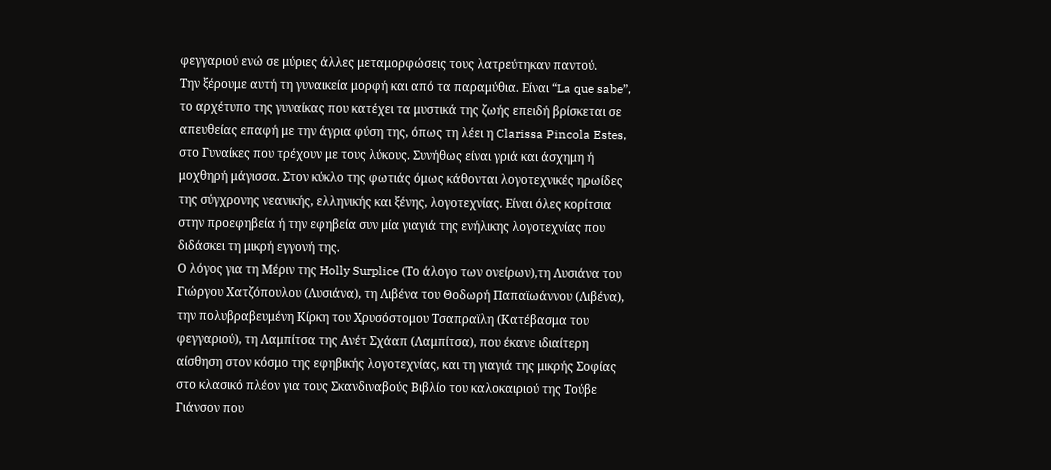φεγγαριού ενώ σε μύριες άλλες μεταμορφώσεις τους λατρεύτηκαν παντού.
Την ξέρουμε αυτή τη γυναικεία μορφή και από τα παραμύθια. Είναι “La que sabe”, το αρχέτυπο της γυναίκας που κατέχει τα μυστικά της ζωής επειδή βρίσκεται σε απευθείας επαφή με την άγρια φύση της, όπως τη λέει η Clarissa Pincola Estes, στο Γυναίκες που τρέχουν με τους λύκους. Συνήθως είναι γριά και άσχημη ή μοχθηρή μάγισσα. Στον κύκλο της φωτιάς όμως κάθονται λογοτεχνικές ηρωίδες της σύγχρονης νεανικής, ελληνικής και ξένης, λογοτεχνίας. Είναι όλες κορίτσια στην προεφηβεία ή την εφηβεία συν μία γιαγιά της ενήλικης λογοτεχνίας που διδάσκει τη μικρή εγγονή της.
Ο λόγος για τη Μέριν της Holly Surplice (Το άλογο των ονείρων),τη Λυσιάνα του Γιώργου Χατζόπουλου (Λυσιάνα), τη Λιβένα του Θοδωρή Παπαϊωάννου (Λιβένα), την πολυβραβευμένη Κίρκη του Χρυσόστομου Τσαπραϊλη (Κατέβασμα του φεγγαριού), τη Λαμπίτσα της Ανέτ Σχάαπ (Λαμπίτσα), που έκανε ιδιαίτερη αίσθηση στον κόσμο της εφηβικής λογοτεχνίας, και τη γιαγιά της μικρής Σοφίας στο κλασικό πλέον για τους Σκανδιναβούς Βιβλίο του καλοκαιριού της Τούβε Γιάνσον που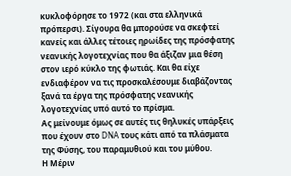κυκλοφόρησε το 1972 (και στα ελληνικά πρόπερσι). Σίγουρα θα μπορούσε να σκεφτεί κανείς και άλλες τέτοιες ηρωίδες της πρόσφατης νεανικής λογοτεχνίας που θα άξιζαν μια θέση στον ιερό κύκλο της φωτιάς. Και θα είχε ενδιαφέρον να τις προσκαλέσουμε διαβάζοντας ξανά τα έργα της πρόσφατης νεανικής λογοτεχνίας υπό αυτό το πρίσμα.
Ας μείνουμε όμως σε αυτές τις θηλυκές υπάρξεις που έχουν στο DNA τους κάτι από τα πλάσματα της Φύσης, του παραμυθιού και του μύθου.
Η Μέριν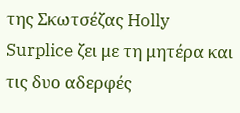της Σκωτσέζας Holly Surplice ζει με τη μητέρα και τις δυο αδερφές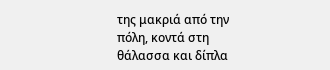της μακριά από την πόλη, κοντά στη θάλασσα και δίπλα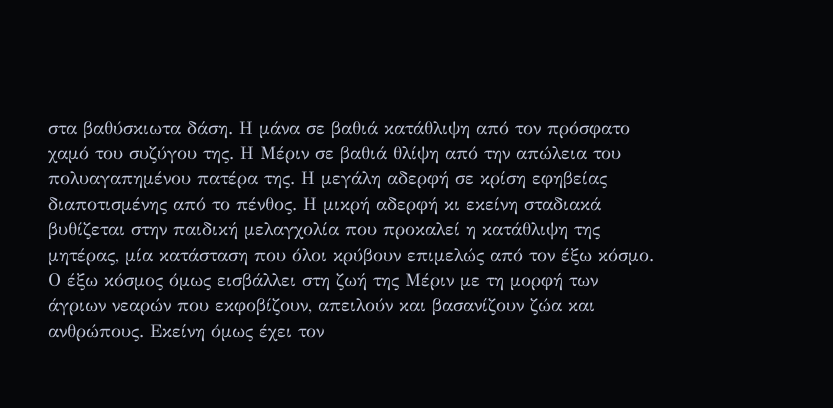στα βαθύσκιωτα δάση. Η μάνα σε βαθιά κατάθλιψη από τον πρόσφατο χαμό του συζύγου της. Η Μέριν σε βαθιά θλίψη από την απώλεια του πολυαγαπημένου πατέρα της. Η μεγάλη αδερφή σε κρίση εφηβείας διαποτισμένης από το πένθος. Η μικρή αδερφή κι εκείνη σταδιακά βυθίζεται στην παιδική μελαγχολία που προκαλεί η κατάθλιψη της μητέρας, μία κατάσταση που όλοι κρύβουν επιμελώς από τον έξω κόσμο. Ο έξω κόσμος όμως εισβάλλει στη ζωή της Μέριν με τη μορφή των άγριων νεαρών που εκφοβίζουν, απειλούν και βασανίζουν ζώα και ανθρώπους. Εκείνη όμως έχει τον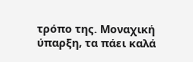τρόπο της. Μοναχική ύπαρξη, τα πάει καλά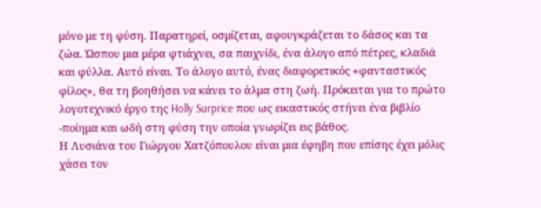μόνο με τη φύση. Παρατηρεί, οσμίζεται, αφουγκράζεται το δάσος και τα ζώα. Ώσπου μια μέρα φτιάχνει, σα παιχνίδι, ένα άλογο από πέτρες, κλαδιά και φύλλα. Αυτό είναι. Το άλογο αυτό, ένας διαφορετικός «φανταστικός φίλος», θα τη βοηθήσει να κάνει το άλμα στη ζωή. Πρόκειται για το πρώτο λογοτεχνικό έργο της Holly Surprice που ως εικαστικός στήνει ένα βιβλίο -ποίημα και ωδή στη φύση την οποία γνωρίζει εις βάθος.
Η Λυσιάνα του Γιώργου Χατζόπουλου είναι μια έφηβη που επίσης έχει μόλις χάσει τον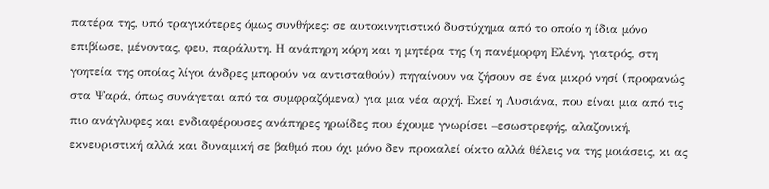πατέρα της, υπό τραγικότερες όμως συνθήκες: σε αυτοκινητιστικό δυστύχημα από το οποίο η ίδια μόνο επιβίωσε, μένοντας, φευ, παράλυτη. Η ανάπηρη κόρη και η μητέρα της (η πανέμορφη Ελένη, γιατρός, στη γοητεία της οποίας λίγοι άνδρες μπορούν να αντισταθούν) πηγαίνουν να ζήσουν σε ένα μικρό νησί (προφανώς στα Ψαρά, όπως συνάγεται από τα συμφραζόμενα) για μια νέα αρχή. Εκεί η Λυσιάνα, που είναι μια από τις πιο ανάγλυφες και ενδιαφέρουσες ανάπηρες ηρωίδες που έχουμε γνωρίσει –εσωστρεφής, αλαζονική, εκνευριστική αλλά και δυναμική σε βαθμό που όχι μόνο δεν προκαλεί οίκτο αλλά θέλεις να της μοιάσεις, κι ας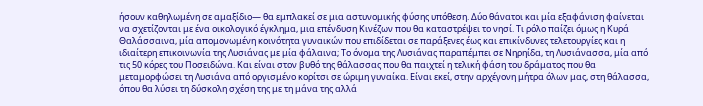ήσουν καθηλωμένη σε αμαξίδιο— θα εμπλακεί σε μια αστυνομικής φύσης υπόθεση. Δύο θάνατοι και μία εξαφάνιση φαίνεται να σχετίζονται με ένα οικολογικό έγκλημα, μια επένδυση Κινέζων που θα καταστρέψει το νησί. Τι ρόλο παίζει όμως η Κυρά Θαλάσσαινα, μία απομονωμένη κοινότητα γυναικών που επιδίδεται σε παράξενες έως και επικίνδυνες τελετουργίες και η ιδιαίτερη επικοινωνία της Λυσιάνας με μία φάλαινα; Το όνομα της Λυσιάνας παραπέμπει σε Νηρηίδα, τη Λυσιάνασσα, μία από τις 50 κόρες του Ποσειδώνα. Και είναι στον βυθό της θάλασσας που θα παιχτεί η τελική φάση του δράματος που θα μεταμορφώσει τη Λυσιάνα από οργισμένο κορίτσι σε ώριμη γυναίκα. Είναι εκεί, στην αρχέγονη μήτρα όλων μας, στη θάλασσα, όπου θα λύσει τη δύσκολη σχέση της με τη μάνα της αλλά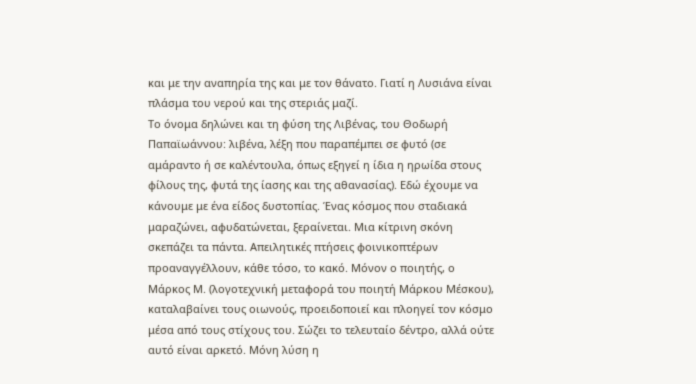και με την αναπηρία της και με τον θάνατο. Γιατί η Λυσιάνα είναι πλάσμα του νερού και της στεριάς μαζί.
Το όνομα δηλώνει και τη φύση της Λιβένας, του Θοδωρή Παπαϊωάννου: λιβένα, λέξη που παραπέμπει σε φυτό (σε αμάραντο ή σε καλέντουλα, όπως εξηγεί η ίδια η ηρωίδα στους φίλους της, φυτά της ίασης και της αθανασίας). Εδώ έχουμε να κάνουμε με ένα είδος δυστοπίας. Ένας κόσμος που σταδιακά μαραζώνει, αφυδατώνεται, ξεραίνεται. Μια κίτρινη σκόνη σκεπάζει τα πάντα. Απειλητικές πτήσεις φοινικοπτέρων προαναγγέλλουν, κάθε τόσο, το κακό. Μόνον ο ποιητής, ο Μάρκος Μ. (λογοτεχνική μεταφορά του ποιητή Μάρκου Μέσκου), καταλαβαίνει τους οιωνούς, προειδοποιεί και πλοηγεί τον κόσμο μέσα από τους στίχους του. Σώζει το τελευταίο δέντρο, αλλά ούτε αυτό είναι αρκετό. Μόνη λύση η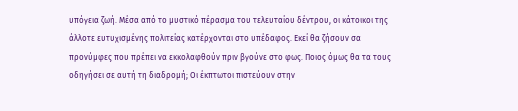υπόγεια ζωή. Mέσα από το μυστικό πέρασμα του τελευταίου δέντρου, οι κάτοικοι της άλλοτε ευτυχισμένης πολιτείας κατέρχονται στο υπέδαφος. Εκεί θα ζήσουν σα προνύμφες που πρέπει να εκκολαφθούν πριν βγούνε στο φως. Ποιος όμως θα τα τους οδηγήσει σε αυτή τη διαδρομή; Οι έκπτωτοι πιστεύουν στην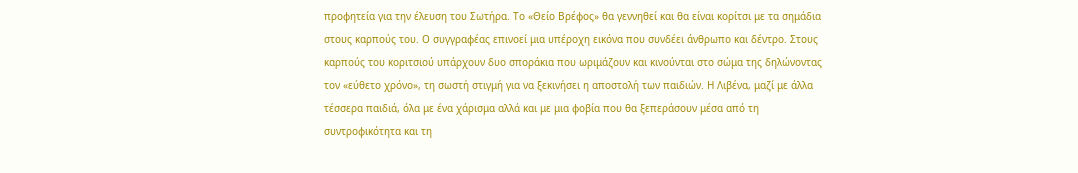προφητεία για την έλευση του Σωτήρα. Το «Θείο Βρέφος» θα γεννηθεί και θα είναι κορίτσι με τα σημάδια στους καρπούς του. Ο συγγραφέας επινοεί μια υπέροχη εικόνα που συνδέει άνθρωπο και δέντρο. Στους καρπούς του κοριτσιού υπάρχουν δυο σποράκια που ωριμάζουν και κινούνται στο σώμα της δηλώνοντας τον «εύθετο χρόνο», τη σωστή στιγμή για να ξεκινήσει η αποστολή των παιδιών. Η Λιβένα, μαζί με άλλα τέσσερα παιδιά, όλα με ένα χάρισμα αλλά και με μια φοβία που θα ξεπεράσουν μέσα από τη συντροφικότητα και τη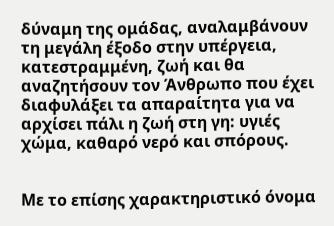δύναμη της ομάδας, αναλαμβάνουν τη μεγάλη έξοδο στην υπέργεια, κατεστραμμένη, ζωή και θα αναζητήσουν τον Άνθρωπο που έχει διαφυλάξει τα απαραίτητα για να αρχίσει πάλι η ζωή στη γη: υγιές χώμα, καθαρό νερό και σπόρους.


Με το επίσης χαρακτηριστικό όνομα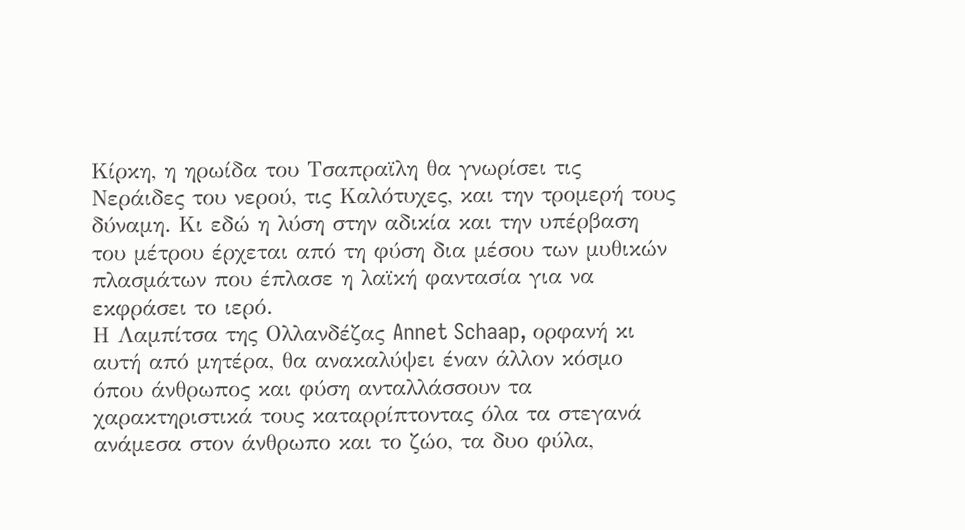Κίρκη, η ηρωίδα του Τσαπραϊλη θα γνωρίσει τις Νεράιδες του νερού, τις Καλότυχες, και την τρομερή τους δύναμη. Κι εδώ η λύση στην αδικία και την υπέρβαση του μέτρου έρχεται από τη φύση δια μέσου των μυθικών πλασμάτων που έπλασε η λαϊκή φαντασία για να εκφράσει το ιερό.
Η Λαμπίτσα της Oλλανδέζας Annet Schaap, ορφανή κι αυτή από μητέρα, θα ανακαλύψει έναν άλλον κόσμο όπου άνθρωπος και φύση ανταλλάσσουν τα χαρακτηριστικά τους καταρρίπτοντας όλα τα στεγανά ανάμεσα στον άνθρωπο και το ζώο, τα δυο φύλα,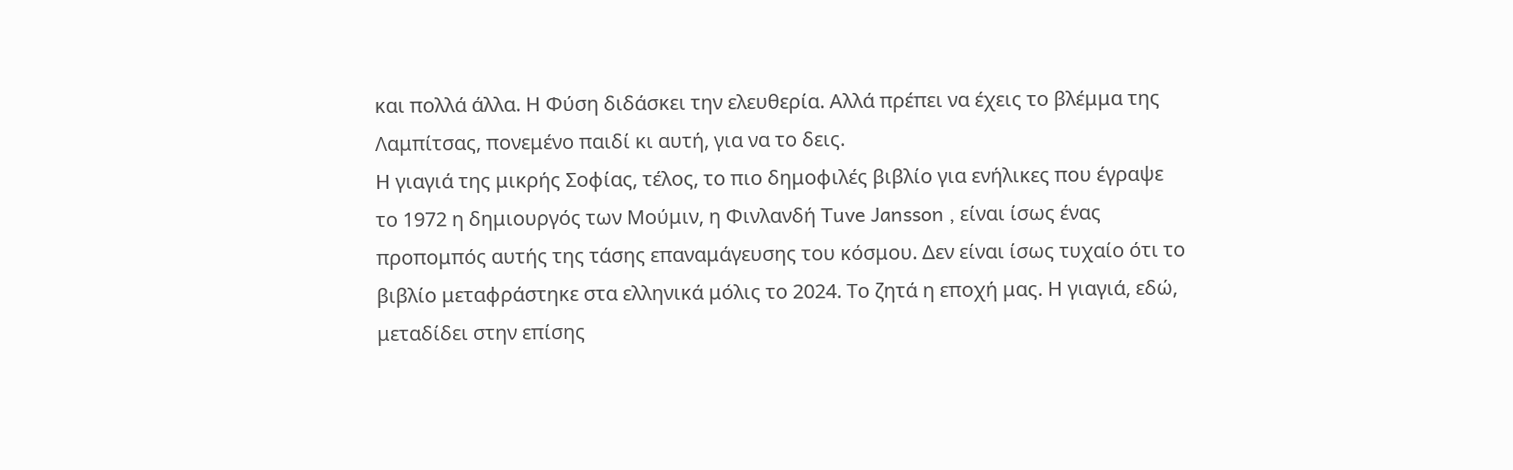και πολλά άλλα. Η Φύση διδάσκει την ελευθερία. Αλλά πρέπει να έχεις το βλέμμα της Λαμπίτσας, πονεμένο παιδί κι αυτή, για να το δεις.
Η γιαγιά της μικρής Σοφίας, τέλος, το πιο δημοφιλές βιβλίο για ενήλικες που έγραψε το 1972 η δημιουργός των Μούμιν, η Φινλανδή Tuve Jansson , είναι ίσως ένας προπομπός αυτής της τάσης επαναμάγευσης του κόσμου. Δεν είναι ίσως τυχαίο ότι το βιβλίο μεταφράστηκε στα ελληνικά μόλις το 2024. Το ζητά η εποχή μας. Η γιαγιά, εδώ, μεταδίδει στην επίσης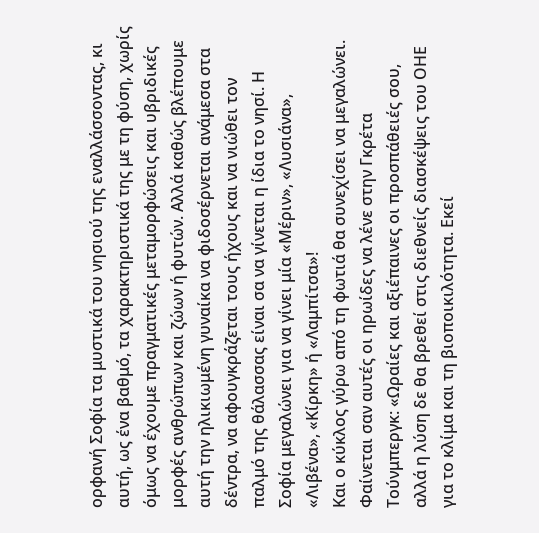ορφανή Σοφία τα μυστικά του νησιού της εναλλάσσοντας, κι αυτή, ως ένα βαθμό, τα χαρακτηριστικά της με τη φύση, χωρίς όμως να έχουμε πραγματικές μεταμορφώσεις και υβριδικές μορφές ανθρώπων και ζώων ή φυτών. Αλλά καθώς βλέπουμε αυτή την ηλικιωμένη γυναίκα να φιδοσέρνεται ανάμεσα στα δέντρα, να αφουγκράζεται τους ήχους και να νιώθει τον παλμό της θάλασσας είναι σα να γίνεται η ίδια το νησί. Η Σοφία μεγαλώνει για να γίνει μία «Μέριν», «Λυσιάνα», «Λιβένα», «Κίρκη» ή «Λαμπίτσα»!
Και ο κύκλος γύρω από τη φωτιά θα συνεχίσει να μεγαλώνει. Φαίνεται σαν αυτές οι ηρωίδες να λένε στην Γκρέτα Τούνμπεργκ: «Ωραίες και αξιέπαινες οι προσπάθειές σου, αλλά η λύση δε θα βρεθεί στις διεθνείς διασκέψεις του ΟΗΕ για το κλίμα και τη βιοποικιλότητα. Εκεί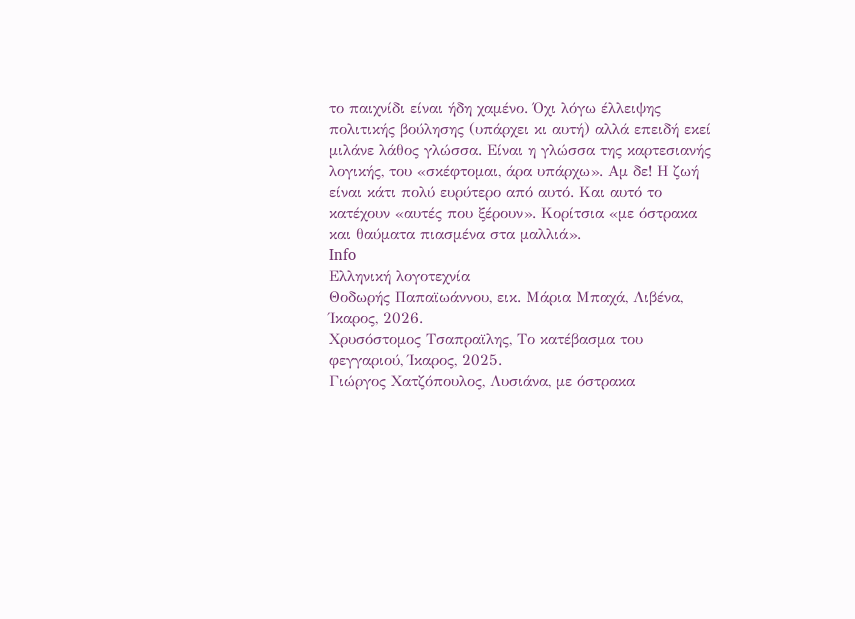το παιχνίδι είναι ήδη χαμένο. Όχι λόγω έλλειψης πολιτικής βούλησης (υπάρχει κι αυτή) αλλά επειδή εκεί μιλάνε λάθος γλώσσα. Είναι η γλώσσα της καρτεσιανής λογικής, του «σκέφτομαι, άρα υπάρχω». Αμ δε! Η ζωή είναι κάτι πολύ ευρύτερο από αυτό. Και αυτό το κατέχουν «αυτές που ξέρουν». Κορίτσια «με όστρακα και θαύματα πιασμένα στα μαλλιά».
Info
Ελληνική λογοτεχνία
Θοδωρής Παπαϊωάννου, εικ. Μάρια Μπαχά, Λιβένα, Ίκαρος, 2026.
Χρυσόστομος Τσαπραϊλης, Το κατέβασμα του φεγγαριού, Ίκαρος, 2025.
Γιώργος Χατζόπουλος, Λυσιάνα, με όστρακα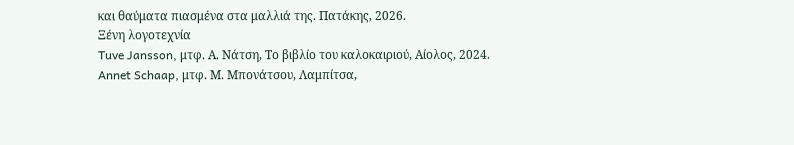και θαύματα πιασμένα στα μαλλιά της. Πατάκης, 2026.
Ξένη λογοτεχνία
Tuve Jansson, μτφ. Α. Νάτση, Το βιβλίο του καλοκαιριού, Αίολος, 2024.
Annet Schaap, μτφ. Μ. Μπονάτσου, Λαμπίτσα,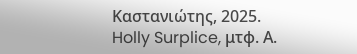Καστανιώτης, 2025.
Holly Surplice, μτφ. Α.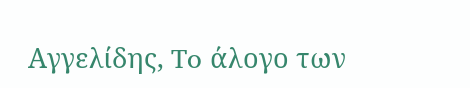Αγγελίδης, To άλογο των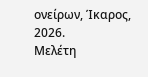ονείρων, Ίκαρος, 2026.
Μελέτη